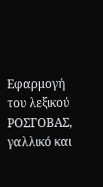Εφαρμογή του λεξικού ΡΟΣΓΟΒΑΣ, γαλλικό και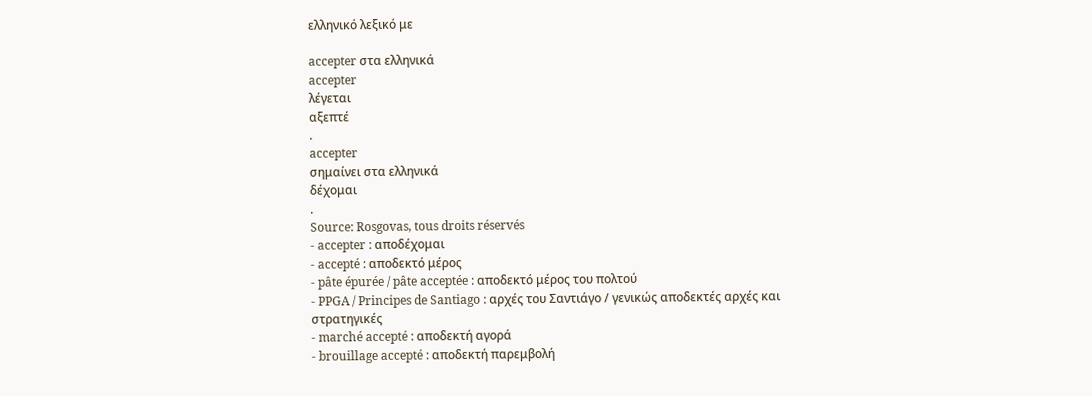ελληνικό λεξικό με

accepter στα ελληνικά
accepter
λέγεται
αξεπτέ
.
accepter
σημαίνει στα ελληνικά
δέχομαι
.
Source: Rosgovas, tous droits réservés
- accepter : αποδέχομαι
- accepté : αποδεκτό μέρος
- pâte épurée / pâte acceptée : αποδεκτό μέρος του πολτού
- PPGA / Principes de Santiago : αρχές του Σαντιάγο / γενικώς αποδεκτές αρχές και στρατηγικές
- marché accepté : αποδεκτή αγορά
- brouillage accepté : αποδεκτή παρεμβολή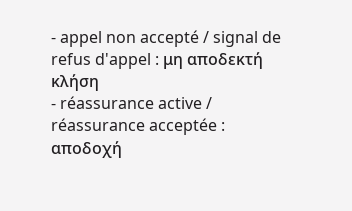- appel non accepté / signal de refus d'appel : μη αποδεκτή κλήση
- réassurance active / réassurance acceptée : αποδοχή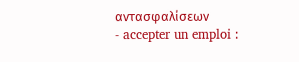αντασφαλίσεων
- accepter un emploi :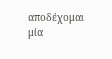αποδέχομαι μία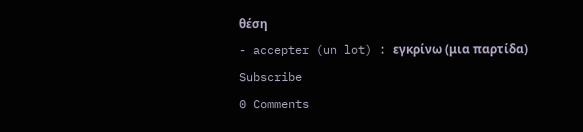θέση
- accepter (un lot) : εγκρίνω (μια παρτίδα)
Subscribe
0 Comments